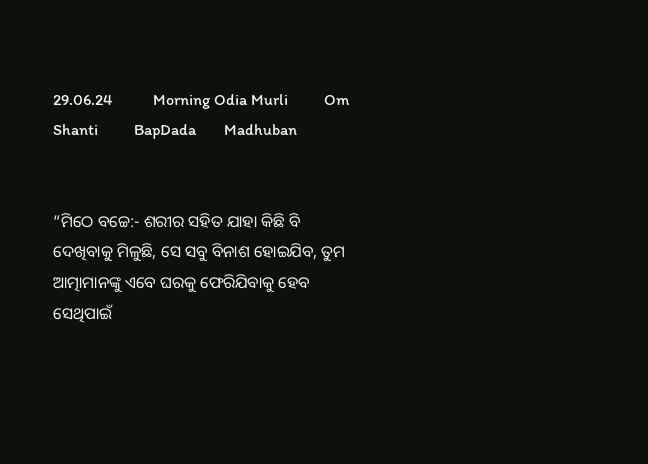29.06.24          Morning Odia Murli         Om Shanti         BapDada       Madhuban


“ମିଠେ ବଚ୍ଚେ:- ଶରୀର ସହିତ ଯାହା କିଛି ବି ଦେଖିବାକୁ ମିଳୁଛି, ସେ ସବୁ ବିନାଶ ହୋଇଯିବ, ତୁମ ଆତ୍ମାମାନଙ୍କୁ ଏବେ ଘରକୁ ଫେରିଯିବାକୁ ହେବ ସେଥିପାଇଁ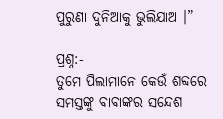ପୁରୁଣା ଦୁନିଆକୁ ଭୁଲିଯାଅ ।”

ପ୍ରଶ୍ନ:-
ତୁମେ ପିଲାମାନେ କେଉଁ ଶବ୍ଦରେ ସମସ୍ତଙ୍କୁ ବାବାଙ୍କର ସନ୍ଦେଶ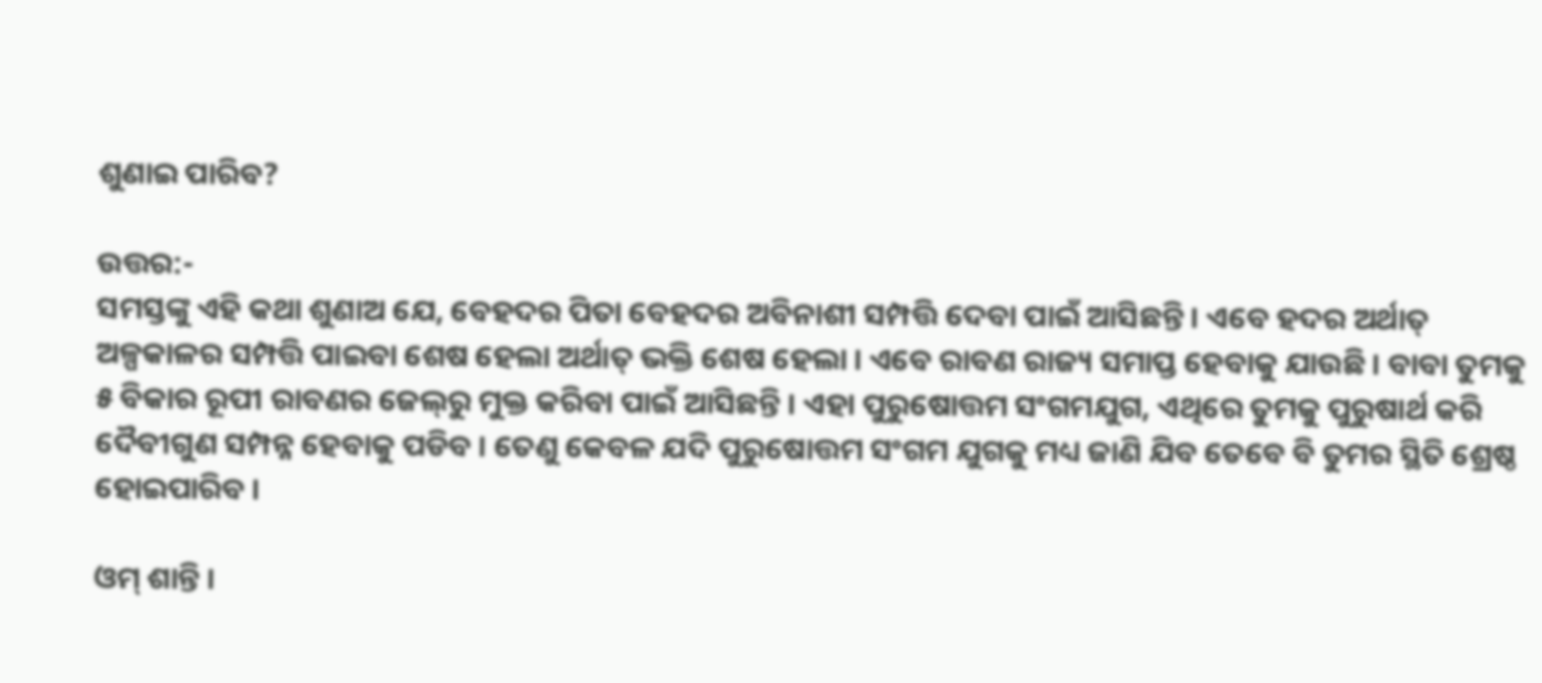ଶୁଣାଇ ପାରିବ?

ଉତ୍ତର:-
ସମସ୍ତଙ୍କୁ ଏହି କଥା ଶୁଣାଅ ଯେ, ବେହଦର ପିତା ବେହଦର ଅବିନାଶୀ ସମ୍ପତ୍ତି ଦେବା ପାଇଁ ଆସିଛନ୍ତି । ଏବେ ହଦର ଅର୍ଥାତ୍ ଅଳ୍ପକାଳର ସମ୍ପତ୍ତି ପାଇବା ଶେଷ ହେଲା ଅର୍ଥାତ୍ ଭକ୍ତି ଶେଷ ହେଲା । ଏବେ ରାବଣ ରାଜ୍ୟ ସମାପ୍ତ ହେବାକୁ ଯାଉଛି । ବାବା ତୁମକୁ ୫ ବିକାର ରୂପୀ ରାବଣର ଜେଲ୍‌ରୁ ମୁକ୍ତ କରିବା ପାଇଁ ଆସିଛନ୍ତି । ଏହା ପୁରୁଷୋତ୍ତମ ସଂଗମଯୁଗ, ଏଥିରେ ତୁମକୁ ପୁରୁଷାର୍ଥ କରି ଦୈବୀଗୁଣ ସମ୍ପନ୍ନ ହେବାକୁ ପଡିବ । ତେଣୁ କେବଳ ଯଦି ପୁରୁଷୋତ୍ତମ ସଂଗମ ଯୁଗକୁ ମଧ୍ୟ ଜାଣି ଯିବ ତେବେ ବି ତୁମର ସ୍ଥିତି ଶ୍ରେଷ୍ଠ ହୋଇପାରିବ ।

ଓମ୍ ଶାନ୍ତି ।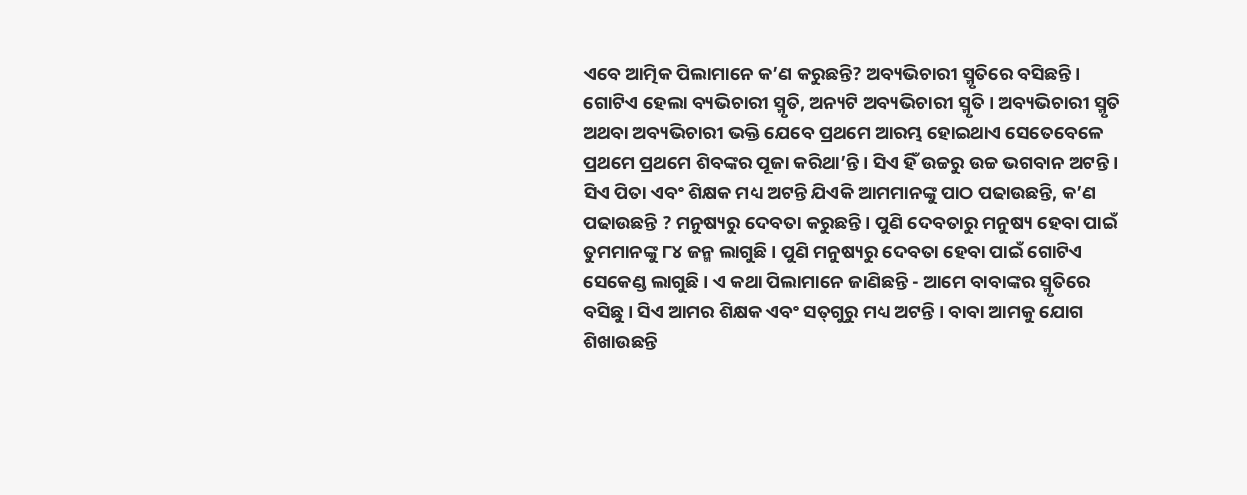ଏବେ ଆତ୍ମିକ ପିଲାମାନେ କ’ଣ କରୁଛନ୍ତି? ଅବ୍ୟଭିଚାରୀ ସ୍ମୃତିରେ ବସିଛନ୍ତି । ଗୋଟିଏ ହେଲା ବ୍ୟଭିଚାରୀ ସ୍ମୃତି, ଅନ୍ୟଟି ଅବ୍ୟଭିଚାରୀ ସ୍ମୃତି । ଅବ୍ୟଭିଚାରୀ ସ୍ମୃତି ଅଥବା ଅବ୍ୟଭିଚାରୀ ଭକ୍ତି ଯେବେ ପ୍ରଥମେ ଆରମ୍ଭ ହୋଇଥାଏ ସେତେବେଳେ ପ୍ରଥମେ ପ୍ରଥମେ ଶିବଙ୍କର ପୂଜା କରିଥା’ନ୍ତି । ସିଏ ହିଁ ଉଚ୍ଚରୁ ଉଚ୍ଚ ଭଗବାନ ଅଟନ୍ତି । ସିଏ ପିତା ଏବଂ ଶିକ୍ଷକ ମଧ୍ୟ ଅଟନ୍ତି ଯିଏକି ଆମମାନଙ୍କୁ ପାଠ ପଢାଉଛନ୍ତି, କ’ଣ ପଢାଉଛନ୍ତି ? ମନୁଷ୍ୟରୁ ଦେବତା କରୁଛନ୍ତି । ପୁଣି ଦେବତାରୁ ମନୁଷ୍ୟ ହେବା ପାଇଁ ତୁମମାନଙ୍କୁ ୮୪ ଜନ୍ମ ଲାଗୁଛି । ପୁଣି ମନୁଷ୍ୟରୁ ଦେବତା ହେବା ପାଇଁ ଗୋଟିଏ ସେକେଣ୍ଡ ଲାଗୁଛି । ଏ କଥା ପିଲାମାନେ ଜାଣିଛନ୍ତି - ଆମେ ବାବାଙ୍କର ସ୍ମୃତିରେ ବସିଛୁ । ସିଏ ଆମର ଶିକ୍ଷକ ଏବଂ ସତ୍‌ଗୁରୁ ମଧ୍ୟ ଅଟନ୍ତି । ବାବା ଆମକୁ ଯୋଗ ଶିଖାଉଛନ୍ତି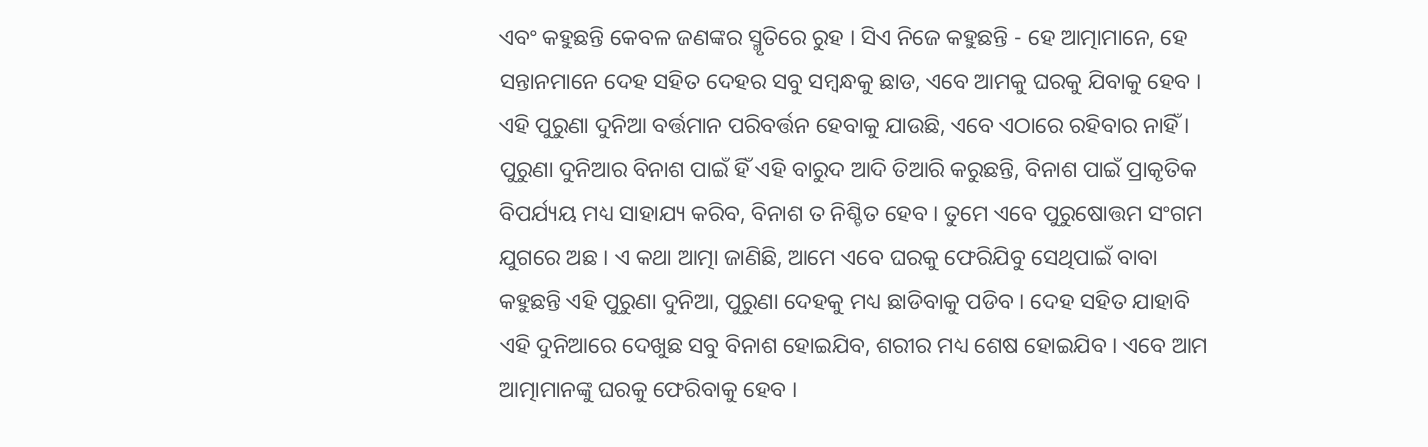ଏବଂ କହୁଛନ୍ତି କେବଳ ଜଣଙ୍କର ସ୍ମୃତିରେ ରୁହ । ସିଏ ନିଜେ କହୁଛନ୍ତି - ହେ ଆତ୍ମାମାନେ, ହେ ସନ୍ତାନମାନେ ଦେହ ସହିତ ଦେହର ସବୁ ସମ୍ବନ୍ଧକୁ ଛାଡ, ଏବେ ଆମକୁ ଘରକୁ ଯିବାକୁ ହେବ । ଏହି ପୁରୁଣା ଦୁନିଆ ବର୍ତ୍ତମାନ ପରିବର୍ତ୍ତନ ହେବାକୁ ଯାଉଛି, ଏବେ ଏଠାରେ ରହିବାର ନାହିଁ । ପୁରୁଣା ଦୁନିଆର ବିନାଶ ପାଇଁ ହିଁ ଏହି ବାରୁଦ ଆଦି ତିଆରି କରୁଛନ୍ତି, ବିନାଶ ପାଇଁ ପ୍ରାକୃତିକ ବିପର୍ଯ୍ୟୟ ମଧ୍ୟ ସାହାଯ୍ୟ କରିବ, ବିନାଶ ତ ନିଶ୍ଚିତ ହେବ । ତୁମେ ଏବେ ପୁରୁଷୋତ୍ତମ ସଂଗମ ଯୁଗରେ ଅଛ । ଏ କଥା ଆତ୍ମା ଜାଣିଛି, ଆମେ ଏବେ ଘରକୁ ଫେରିଯିବୁ ସେଥିପାଇଁ ବାବା କହୁଛନ୍ତି ଏହି ପୁରୁଣା ଦୁନିଆ, ପୁରୁଣା ଦେହକୁ ମଧ୍ୟ ଛାଡିବାକୁ ପଡିବ । ଦେହ ସହିତ ଯାହାବି ଏହି ଦୁନିଆରେ ଦେଖୁଛ ସବୁ ବିନାଶ ହୋଇଯିବ, ଶରୀର ମଧ୍ୟ ଶେଷ ହୋଇଯିବ । ଏବେ ଆମ ଆତ୍ମାମାନଙ୍କୁ ଘରକୁ ଫେରିବାକୁ ହେବ ।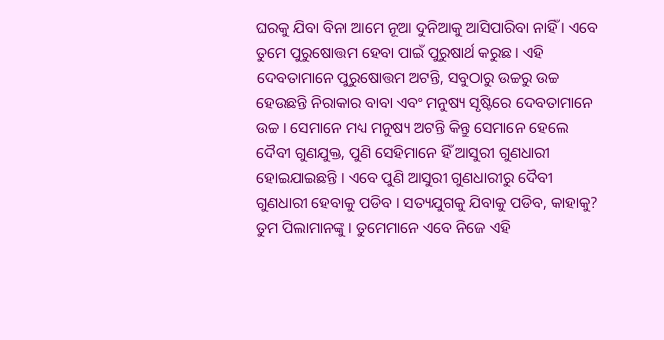ଘରକୁ ଯିବା ବିନା ଆମେ ନୂଆ ଦୁନିଆକୁ ଆସିପାରିବା ନାହିଁ । ଏବେ ତୁମେ ପୁରୁଷୋତ୍ତମ ହେବା ପାଇଁ ପୁରୁଷାର୍ଥ କରୁଛ । ଏହି ଦେବତାମାନେ ପୁରୁଷୋତ୍ତମ ଅଟନ୍ତି, ସବୁଠାରୁ ଉଚ୍ଚରୁ ଉଚ୍ଚ ହେଉଛନ୍ତି ନିରାକାର ବାବା ଏବଂ ମନୁଷ୍ୟ ସୃଷ୍ଟିରେ ଦେବତାମାନେ ଉଚ୍ଚ । ସେମାନେ ମଧ୍ୟ ମନୁଷ୍ୟ ଅଟନ୍ତି କିନ୍ତୁ ସେମାନେ ହେଲେ ଦୈବୀ ଗୁଣଯୁକ୍ତ, ପୁଣି ସେହିମାନେ ହିଁ ଆସୁରୀ ଗୁଣଧାରୀ ହୋଇଯାଇଛନ୍ତି । ଏବେ ପୁଣି ଆସୁରୀ ଗୁଣଧାରୀରୁ ଦୈବୀ ଗୁଣଧାରୀ ହେବାକୁ ପଡିବ । ସତ୍ୟଯୁଗକୁ ଯିବାକୁ ପଡିବ, କାହାକୁ? ତୁମ ପିଲାମାନଙ୍କୁ । ତୁମେମାନେ ଏବେ ନିଜେ ଏହି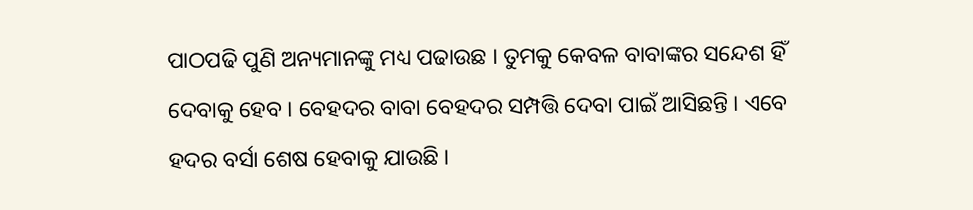ପାଠପଢି ପୁଣି ଅନ୍ୟମାନଙ୍କୁ ମଧ୍ୟ ପଢାଉଛ । ତୁମକୁ କେବଳ ବାବାଙ୍କର ସନ୍ଦେଶ ହିଁ ଦେବାକୁ ହେବ । ବେହଦର ବାବା ବେହଦର ସମ୍ପତ୍ତି ଦେବା ପାଇଁ ଆସିଛନ୍ତି । ଏବେ ହଦର ବର୍ସା ଶେଷ ହେବାକୁ ଯାଉଛି ।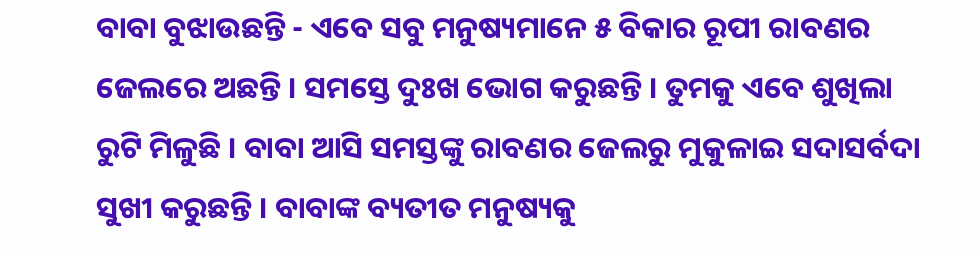ବାବା ବୁଝାଉଛନ୍ତି - ଏବେ ସବୁ ମନୁଷ୍ୟମାନେ ୫ ବିକାର ରୂପୀ ରାବଣର ଜେଲରେ ଅଛନ୍ତି । ସମସ୍ତେ ଦୁଃଖ ଭୋଗ କରୁଛନ୍ତି । ତୁମକୁ ଏବେ ଶୁଖିଲା ରୁଟି ମିଳୁଛି । ବାବା ଆସି ସମସ୍ତଙ୍କୁ ରାବଣର ଜେଲରୁ ମୁକୁଳାଇ ସଦାସର୍ବଦା ସୁଖୀ କରୁଛନ୍ତି । ବାବାଙ୍କ ବ୍ୟତୀତ ମନୁଷ୍ୟକୁ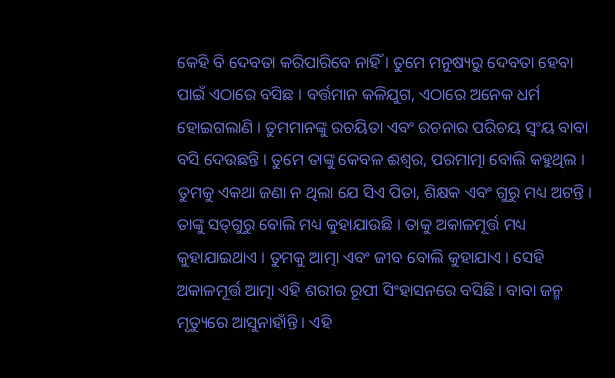କେହି ବି ଦେବତା କରିପାରିବେ ନାହିଁ । ତୁମେ ମନୁଷ୍ୟରୁ ଦେବତା ହେବା ପାଇଁ ଏଠାରେ ବସିଛ । ବର୍ତ୍ତମାନ କଳିଯୁଗ, ଏଠାରେ ଅନେକ ଧର୍ମ ହୋଇଗଲାଣି । ତୁମମାନଙ୍କୁ ରଚୟିତା ଏବଂ ରଚନାର ପରିଚୟ ସ୍ୱଂୟ ବାବା ବସି ଦେଉଛନ୍ତି । ତୁମେ ତାଙ୍କୁ କେବଳ ଈଶ୍ୱର, ପରମାତ୍ମା ବୋଲି କହୁଥିଲ । ତୁମକୁ ଏକଥା ଜଣା ନ ଥିଲା ଯେ ସିଏ ପିତା, ଶିକ୍ଷକ ଏବଂ ଗୁରୁ ମଧ୍ୟ ଅଟନ୍ତି । ତାଙ୍କୁ ସତ୍‌ଗୁରୁ ବୋଲି ମଧ୍ୟ କୁହାଯାଉଛି । ତାକୁ ଅକାଳମୂର୍ତ୍ତ ମଧ୍ୟ କୁହାଯାଇଥାଏ । ତୁମକୁ ଆତ୍ମା ଏବଂ ଜୀବ ବୋଲି କୁହାଯାଏ । ସେହି ଅକାଳମୂର୍ତ୍ତ ଆତ୍ମା ଏହି ଶରୀର ରୂପୀ ସିଂହାସନରେ ବସିଛି । ବାବା ଜନ୍ମ ମୃତ୍ୟୁରେ ଆସୁନାହାଁନ୍ତି । ଏହି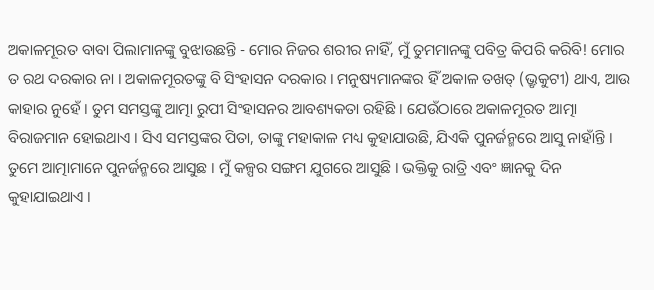ଅକାଳମୂରତ ବାବା ପିଲାମାନଙ୍କୁ ବୁଝାଉଛନ୍ତି - ମୋର ନିଜର ଶରୀର ନାହିଁ, ମୁଁ ତୁମମାନଙ୍କୁ ପବିତ୍ର କିପରି କରିବି! ମୋର ତ ରଥ ଦରକାର ନା । ଅକାଳମୂରତଙ୍କୁ ବି ସିଂହାସନ ଦରକାର । ମନୁଷ୍ୟମାନଙ୍କର ହିଁ ଅକାଳ ତଖତ୍ (ଭ୍ରୃକୁଟୀ) ଥାଏ, ଆଉ କାହାର ନୁହେଁ । ତୁମ ସମସ୍ତଙ୍କୁ ଆତ୍ମା ରୁପୀ ସିଂହାସନର ଆବଶ୍ୟକତା ରହିଛି । ଯେଉଁଠାରେ ଅକାଳମୂରତ ଆତ୍ମା ବିରାଜମାନ ହୋଇଥାଏ । ସିଏ ସମସ୍ତଙ୍କର ପିତା, ତାଙ୍କୁ ମହାକାଳ ମଧ୍ୟ କୁହାଯାଉଛି, ଯିଏକି ପୁନର୍ଜନ୍ମରେ ଆସୁ ନାହାଁନ୍ତି । ତୁମେ ଆତ୍ମାମାନେ ପୁନର୍ଜନ୍ମରେ ଆସୁଛ । ମୁଁ କଳ୍ପର ସଙ୍ଗମ ଯୁଗରେ ଆସୁଛି । ଭକ୍ତିକୁ ରାତ୍ରି ଏବଂ ଜ୍ଞାନକୁ ଦିନ କୁହାଯାଇଥାଏ ।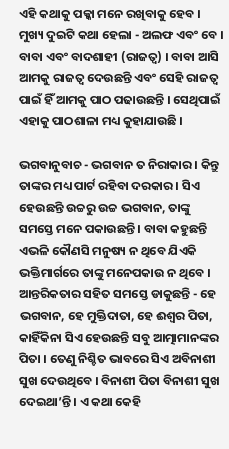ଏହି କଥାକୁ ପକ୍କା ମନେ ରଖିବାକୁ ହେବ । ମୁଖ୍ୟ ଦୁଇଟି କଥା ହେଲା - ଅଲଫ ଏବଂ ବେ । ବାବା ଏବଂ ବାଦଶାହୀ (ରାଜତ୍ୱ) । ବାବା ଆସି ଆମକୁ ରାଜତ୍ୱ ଦେଉଛନ୍ତି ଏବଂ ସେହି ରାଜତ୍ୱ ପାଇଁ ହିଁ ଆମକୁ ପାଠ ପଢାଉଛନ୍ତି । ସେଥିପାଇଁ ଏହାକୁ ପାଠଶାଳା ମଧ୍ୟ କୁହାଯାଉଛି ।

ଭଗବାନୁବାଚ - ଭଗବାନ ତ ନିରାକାର । କିନ୍ତୁ ତାଙ୍କର ମଧ୍ୟ ପାର୍ଟ ରହିବା ଦରକାର । ସିଏ ହେଉଛନ୍ତି ଉଚ୍ଚରୁ ଉଚ୍ଚ ଭଗବାନ, ତାଙ୍କୁ ସମସ୍ତେ ମନେ ପକାଉଛନ୍ତି । ବାବା କହୁଛନ୍ତି ଏଭଳି କୌଣସି ମନୁଷ୍ୟ ନ ଥିବେ ଯିଏକି ଭକ୍ତିମାର୍ଗରେ ତାଙ୍କୁ ମନେପକାଉ ନ ଥିବେ । ଆନ୍ତରିକତାର ସହିତ ସମସ୍ତେ ଡାକୁଛନ୍ତି - ହେ ଭଗବାନ, ହେ ମୁକ୍ତିଦାତା, ହେ ଈଶ୍ୱର ପିତା, କାହିଁକିନା ସିଏ ହେଉଛନ୍ତି ସବୁ ଆତ୍ମାମାନଙ୍କର ପିତା । ତେଣୁ ନିଶ୍ଚିତ ଭାବରେ ସିଏ ଅବିନାଶୀ ସୁଖ ଦେଉଥିବେ । ବିନାଶୀ ପିତା ବିନାଶୀ ସୁଖ ଦେଇଥା’ନ୍ତି । ଏ କଥା କେହି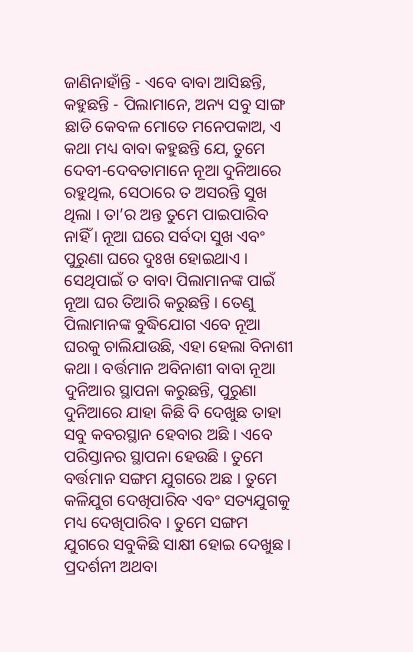ଜାଣିନାହାଁନ୍ତି - ଏବେ ବାବା ଆସିଛନ୍ତି, କହୁଛନ୍ତି - ପିଲାମାନେ, ଅନ୍ୟ ସବୁ ସାଙ୍ଗ ଛାଡି କେବଳ ମୋତେ ମନେପକାଅ, ଏ କଥା ମଧ୍ୟ ବାବା କହୁଛନ୍ତି ଯେ, ତୁମେ ଦେବୀ-ଦେବତାମାନେ ନୂଆ ଦୁନିଆରେ ରହୁଥିଲ, ସେଠାରେ ତ ଅସରନ୍ତି ସୁଖ ଥିଲା । ତା’ର ଅନ୍ତ ତୁମେ ପାଇପାରିବ ନାହିଁ । ନୂଆ ଘରେ ସର୍ବଦା ସୁଖ ଏବଂ ପୁରୁଣା ଘରେ ଦୁଃଖ ହୋଇଥାଏ । ସେଥିପାଇଁ ତ ବାବା ପିଲାମାନଙ୍କ ପାଇଁ ନୂଆ ଘର ତିଆରି କରୁଛନ୍ତି । ତେଣୁ ପିଲାମାନଙ୍କ ବୁଦ୍ଧିଯୋଗ ଏବେ ନୂଆ ଘରକୁ ଚାଲିଯାଉଛି, ଏହା ହେଲା ବିନାଶୀ କଥା । ବର୍ତ୍ତମାନ ଅବିନାଶୀ ବାବା ନୂଆ ଦୁନିଆର ସ୍ଥାପନା କରୁଛନ୍ତି, ପୁରୁଣା ଦୁନିଆରେ ଯାହା କିଛି ବି ଦେଖୁଛ ତାହା ସବୁ କବରସ୍ଥାନ ହେବାର ଅଛି । ଏବେ ପରିସ୍ତାନର ସ୍ଥାପନା ହେଉଛି । ତୁମେ ବର୍ତ୍ତମାନ ସଙ୍ଗମ ଯୁଗରେ ଅଛ । ତୁମେ କଳିଯୁଗ ଦେଖିପାରିବ ଏବଂ ସତ୍ୟଯୁଗକୁ ମଧ୍ୟ ଦେଖିପାରିବ । ତୁମେ ସଙ୍ଗମ ଯୁଗରେ ସବୁକିଛି ସାକ୍ଷୀ ହୋଇ ଦେଖୁଛ । ପ୍ରଦର୍ଶନୀ ଅଥବା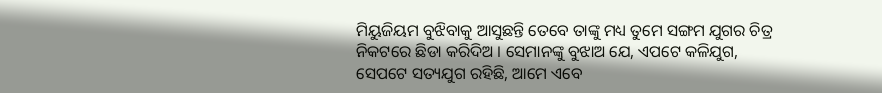ମିୟୁଜିୟମ ବୁଝିବାକୁ ଆସୁଛନ୍ତି ତେବେ ତାଙ୍କୁ ମଧ୍ୟ ତୁମେ ସଙ୍ଗମ ଯୁଗର ଚିତ୍ର ନିକଟରେ ଛିଡା କରିଦିଅ । ସେମାନଙ୍କୁ ବୁଝାଅ ଯେ, ଏପଟେ କଳିଯୁଗ, ସେପଟେ ସତ୍ୟଯୁଗ ରହିଛି, ଆମେ ଏବେ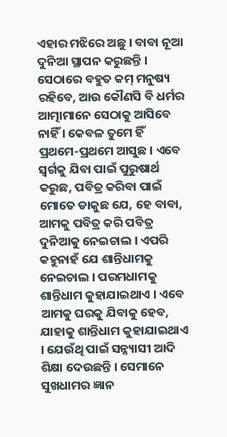ଏହାର ମଝିରେ ଅଛୁ । ବାବା ନୂଆ ଦୁନିଆ ସ୍ଥାପନ କରୁଛନ୍ତି । ସେଠାରେ ବହୁତ କମ୍ ମନୁଷ୍ୟ ରହିବେ, ଆଉ କୌଣସି ବି ଧର୍ମର ଆତ୍ମାମାନେ ସେଠାକୁ ଆସିବେ ନାହିଁ । କେବଳ ତୁମେ ହିଁ ପ୍ରଥମେ-ପ୍ରଥମେ ଆସୁଛ । ଏବେ ସ୍ୱର୍ଗକୁ ଯିବା ପାଇଁ ପୁରୁଷାର୍ଥ କରୁଛ, ପବିତ୍ର କରିବା ପାଇଁ ମୋତେ ଡାକୁଛ ଯେ, ହେ ବାବା, ଆମକୁ ପବିତ୍ର କରି ପବିତ୍ର ଦୁନିଆକୁ ନେଇଚାଲ । ଏପରି କହୁନାହଁ ଯେ ଶାନ୍ତିଧାମକୁ ନେଇଚାଲ । ପରମଧାମକୁ ଶାନ୍ତିଧାମ କୁହାଯାଇଥାଏ । ଏବେ ଆମକୁ ଘରକୁ ଯିବାକୁ ହେବ, ଯାହାକୁ ଶାନ୍ତିଧାମ କୁହାଯାଇଥାଏ । ଯେଉଁଥି ପାଇଁ ସନ୍ନ୍ୟାସୀ ଆଦି ଶିକ୍ଷା ଦେଉଛନ୍ତି । ସେମାନେ ସୁଖଧାମର ଜ୍ଞାନ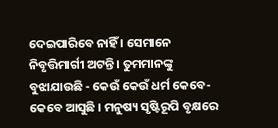ଦେଇପାରିବେ ନାହିଁ । ସେମାନେ ନିବୃତ୍ତିମାର୍ଗୀ ଅଟନ୍ତି । ତୁମମାନଙ୍କୁ ବୁଝାଯାଉଛି - କେଉଁ କେଉଁ ଧର୍ମ କେବେ-କେବେ ଆସୁଛି । ମନୁଷ୍ୟ ସୃଷ୍ଟିରୂପି ବୃକ୍ଷରେ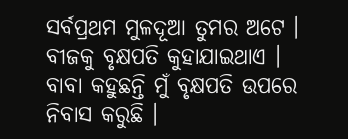ସର୍ବପ୍ରଥମ ମୁଳଦୂଆ ତୁମର ଅଟେ । ବୀଜକୁ ବୃକ୍ଷପତି କୁହାଯାଇଥାଏ । ବାବା କହୁଛନ୍ତି ମୁଁ ବୃକ୍ଷପତି ଉପରେ ନିବାସ କରୁଛି ।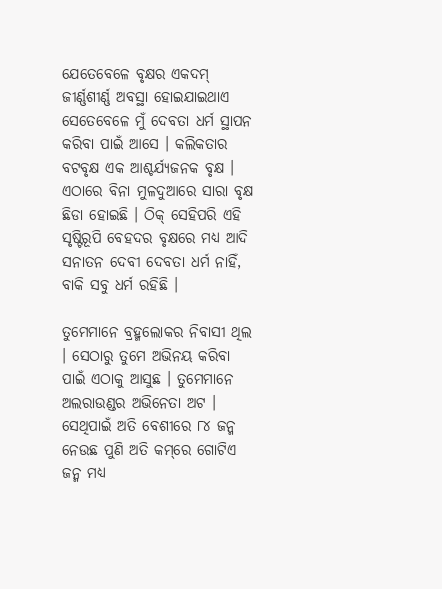ଯେତେବେଳେ ବୃକ୍ଷର ଏକଦମ୍ ଜୀର୍ଣ୍ଣଶୀର୍ଣ୍ଣ ଅବସ୍ଥା ହୋଇଯାଇଥାଏ ସେତେବେଳେ ମୁଁ ଦେବତା ଧର୍ମ ସ୍ଥାପନ କରିବା ପାଇଁ ଆସେ । କଲିକତାର ବଟବୃକ୍ଷ ଏକ ଆଶ୍ଚର୍ଯ୍ୟଜନକ ବୃକ୍ଷ । ଏଠାରେ ବିନା ମୁଳଦୁଆରେ ସାରା ବୃକ୍ଷ ଛିଡା ହୋଇଛି । ଠିକ୍ ସେହିପରି ଏହି ସୃଷ୍ଟିରୂପି ବେହଦର ବୃକ୍ଷରେ ମଧ୍ୟ ଆଦି ସନାତନ ଦେବୀ ଦେବତା ଧର୍ମ ନାହିଁ, ବାକି ସବୁ ଧର୍ମ ରହିଛି ।

ତୁମେମାନେ ବ୍ରହ୍ମଲୋକର ନିବାସୀ ଥିଲ । ସେଠାରୁ ତୁମେ ଅଭିନୟ କରିବା ପାଇଁ ଏଠାକୁ ଆସୁଛ । ତୁମେମାନେ ଅଲରାଉଣ୍ଡର ଅଭିନେତା ଅଟ । ସେଥିପାଇଁ ଅତି ବେଶୀରେ ୮୪ ଜନ୍ମ ନେଉଛ ପୁଣି ଅତି କମ୍‌ରେ ଗୋଟିଏ ଜନ୍ମ ମଧ୍ୟ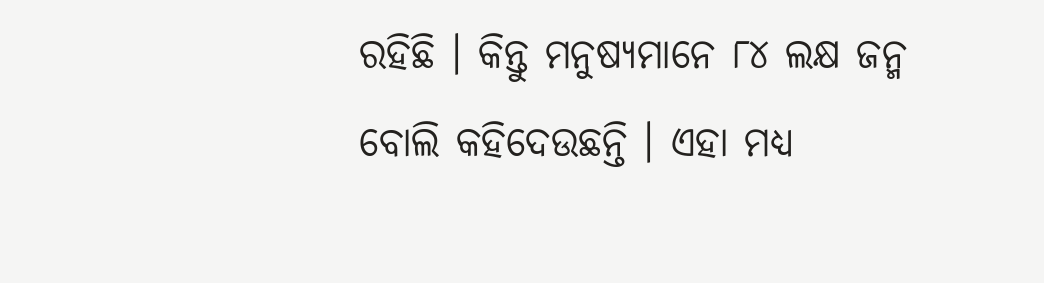ରହିଛି । କିନ୍ତୁ ମନୁଷ୍ୟମାନେ ୮୪ ଲକ୍ଷ ଜନ୍ମ ବୋଲି କହିଦେଉଛନ୍ତି । ଏହା ମଧ୍ୟ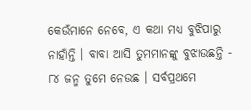କେଉଁମାନେ ନେବେ, ଏ କଥା ମଧ୍ୟ ବୁଝିପାରୁ ନାହାଁନ୍ତି । ବାବା ଆସି ତୁମମାନଙ୍କୁ ବୁଝାଉଛନ୍ତି - ୮୪ ଜନ୍ମ ତୁମେ ନେଉଛ । ସର୍ବପ୍ରଥମେ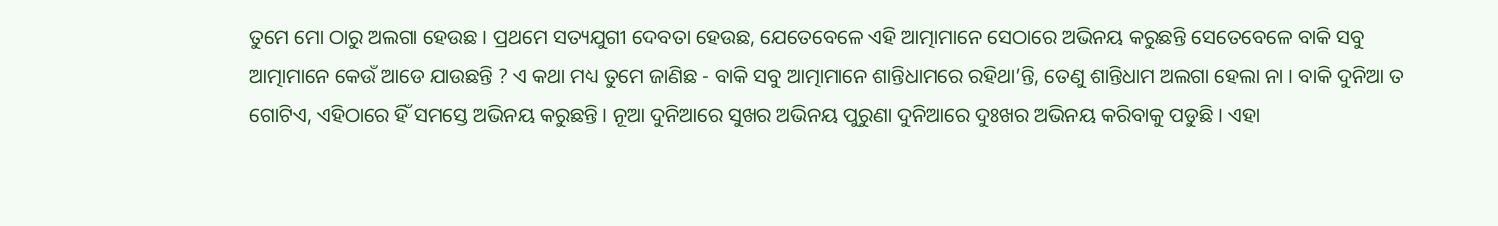ତୁମେ ମୋ ଠାରୁ ଅଲଗା ହେଉଛ । ପ୍ରଥମେ ସତ୍ୟଯୁଗୀ ଦେବତା ହେଉଛ, ଯେତେବେଳେ ଏହି ଆତ୍ମାମାନେ ସେଠାରେ ଅଭିନୟ କରୁଛନ୍ତି ସେତେବେଳେ ବାକି ସବୁ ଆତ୍ମାମାନେ କେଉଁ ଆଡେ ଯାଉଛନ୍ତି ? ଏ କଥା ମଧ୍ୟ ତୁମେ ଜାଣିଛ - ବାକି ସବୁ ଆତ୍ମାମାନେ ଶାନ୍ତିଧାମରେ ରହିଥା’ନ୍ତି, ତେଣୁ ଶାନ୍ତିଧାମ ଅଲଗା ହେଲା ନା । ବାକି ଦୁନିଆ ତ ଗୋଟିଏ, ଏହିଠାରେ ହିଁ ସମସ୍ତେ ଅଭିନୟ କରୁଛନ୍ତି । ନୂଆ ଦୁନିଆରେ ସୁଖର ଅଭିନୟ ପୁରୁଣା ଦୁନିଆରେ ଦୁଃଖର ଅଭିନୟ କରିବାକୁ ପଡୁଛି । ଏହା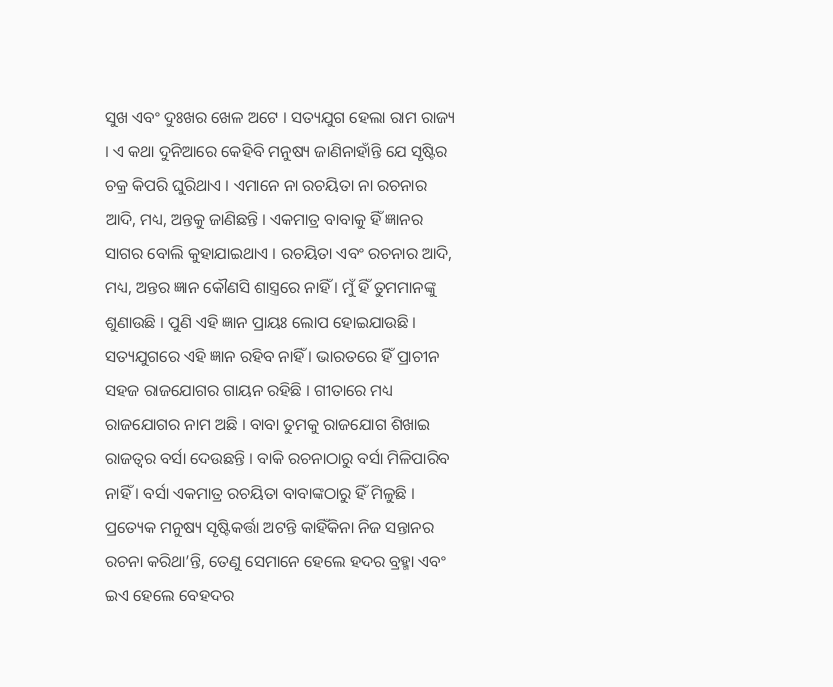ସୁଖ ଏବଂ ଦୁଃଖର ଖେଳ ଅଟେ । ସତ୍ୟଯୁଗ ହେଲା ରାମ ରାଜ୍ୟ । ଏ କଥା ଦୁନିଆରେ କେହିବି ମନୁଷ୍ୟ ଜାଣିନାହାଁନ୍ତି ଯେ ସୃଷ୍ଟିର ଚକ୍ର କିପରି ଘୁରିଥାଏ । ଏମାନେ ନା ରଚୟିତା ନା ରଚନାର ଆଦି, ମଧ୍ୟ, ଅନ୍ତକୁ ଜାଣିଛନ୍ତି । ଏକମାତ୍ର ବାବାକୁ ହିଁ ଜ୍ଞାନର ସାଗର ବୋଲି କୁହାଯାଇଥାଏ । ରଚୟିତା ଏବଂ ରଚନାର ଆଦି, ମଧ୍ୟ, ଅନ୍ତର ଜ୍ଞାନ କୌଣସି ଶାସ୍ତ୍ରରେ ନାହିଁ । ମୁଁ ହିଁ ତୁମମାନଙ୍କୁ ଶୁଣାଉଛି । ପୁଣି ଏହି ଜ୍ଞାନ ପ୍ରାୟଃ ଲୋପ ହୋଇଯାଉଛି । ସତ୍ୟଯୁଗରେ ଏହି ଜ୍ଞାନ ରହିବ ନାହିଁ । ଭାରତରେ ହିଁ ପ୍ରାଚୀନ ସହଜ ରାଜଯୋଗର ଗାୟନ ରହିଛି । ଗୀତାରେ ମଧ୍ୟ ରାଜଯୋଗର ନାମ ଅଛି । ବାବା ତୁମକୁ ରାଜଯୋଗ ଶିଖାଇ ରାଜତ୍ୱର ବର୍ସା ଦେଉଛନ୍ତି । ବାକି ରଚନାଠାରୁ ବର୍ସା ମିଳିପାରିବ ନାହିଁ । ବର୍ସା ଏକମାତ୍ର ରଚୟିତା ବାବାଙ୍କଠାରୁ ହିଁ ମିଳୁଛି । ପ୍ରତ୍ୟେକ ମନୁଷ୍ୟ ସୃଷ୍ଟିକର୍ତ୍ତା ଅଟନ୍ତି କାହିଁକିନା ନିଜ ସନ୍ତାନର ରଚନା କରିଥା’ନ୍ତି, ତେଣୁ ସେମାନେ ହେଲେ ହଦର ବ୍ରହ୍ମା ଏବଂ ଇଏ ହେଲେ ବେହଦର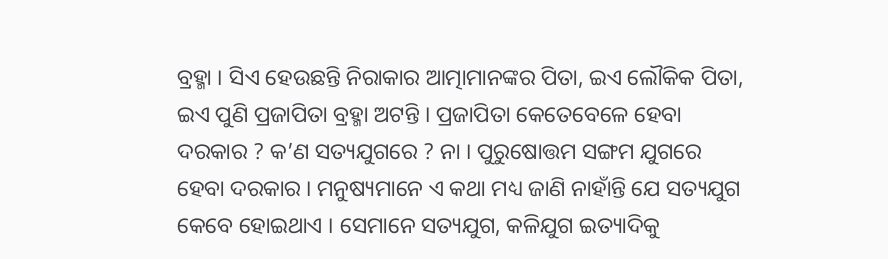ବ୍ରହ୍ମା । ସିଏ ହେଉଛନ୍ତି ନିରାକାର ଆତ୍ମାମାନଙ୍କର ପିତା, ଇଏ ଲୌକିକ ପିତା, ଇଏ ପୁଣି ପ୍ରଜାପିତା ବ୍ରହ୍ମା ଅଟନ୍ତି । ପ୍ରଜାପିତା କେତେବେଳେ ହେବା ଦରକାର ? କ’ଣ ସତ୍ୟଯୁଗରେ ? ନା । ପୁରୁଷୋତ୍ତମ ସଙ୍ଗମ ଯୁଗରେ ହେବା ଦରକାର । ମନୁଷ୍ୟମାନେ ଏ କଥା ମଧ୍ୟ ଜାଣି ନାହାଁନ୍ତି ଯେ ସତ୍ୟଯୁଗ କେବେ ହୋଇଥାଏ । ସେମାନେ ସତ୍ୟଯୁଗ, କଳିଯୁଗ ଇତ୍ୟାଦିକୁ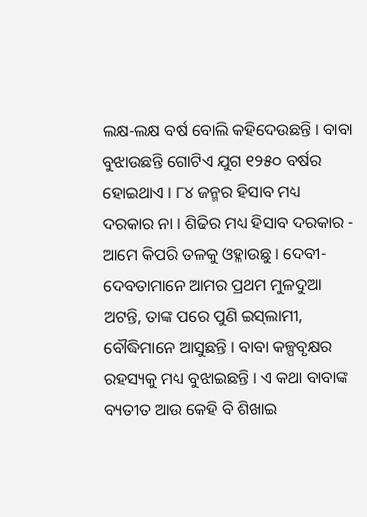ଲକ୍ଷ-ଲକ୍ଷ ବର୍ଷ ବୋଲି କହିଦେଉଛନ୍ତି । ବାବା ବୁଝାଉଛନ୍ତି ଗୋଟିଏ ଯୁଗ ୧୨୫୦ ବର୍ଷର ହୋଇଥାଏ । ୮୪ ଜନ୍ମର ହିସାବ ମଧ୍ୟ ଦରକାର ନା । ଶିଢିର ମଧ୍ୟ ହିସାବ ଦରକାର - ଆମେ କିପରି ତଳକୁ ଓହ୍ଳାଉଛୁ । ଦେବୀ-ଦେବତାମାନେ ଆମର ପ୍ରଥମ ମୁଳଦୁଆ ଅଟନ୍ତି, ତାଙ୍କ ପରେ ପୁଣି ଇସ୍‌ଲାମୀ, ବୌଦ୍ଧିମାନେ ଆସୁଛନ୍ତି । ବାବା କଳ୍ପବୃକ୍ଷର ରହସ୍ୟକୁ ମଧ୍ୟ ବୁଝାଇଛନ୍ତି । ଏ କଥା ବାବାଙ୍କ ବ୍ୟତୀତ ଆଉ କେହି ବି ଶିଖାଇ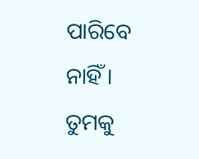ପାରିବେ ନାହିଁ । ତୁମକୁ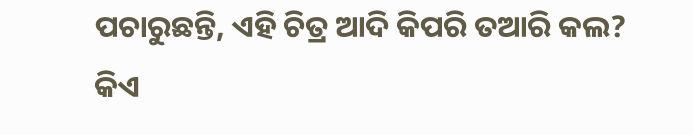ପଚାରୁଛନ୍ତି, ଏହି ଚିତ୍ର ଆଦି କିପରି ତଆରି କଲ? କିଏ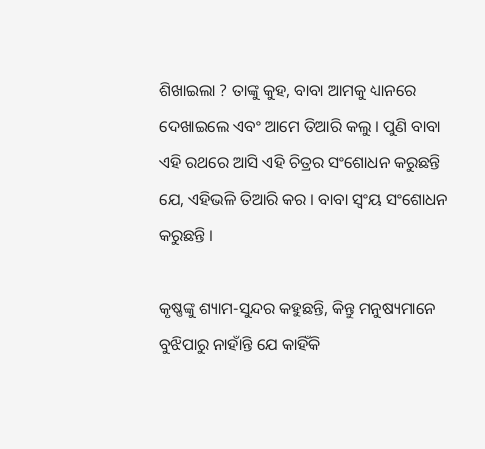ଶିଖାଇଲା ? ତାଙ୍କୁ କୁହ, ବାବା ଆମକୁ ଧ୍ୟାନରେ ଦେଖାଇଲେ ଏବଂ ଆମେ ତିଆରି କଲୁ । ପୁଣି ବାବା ଏହି ରଥରେ ଆସି ଏହି ଚିତ୍ରର ସଂଶୋଧନ କରୁଛନ୍ତି ଯେ, ଏହିଭଳି ତିଆରି କର । ବାବା ସ୍ୱଂୟ ସଂଶୋଧନ କରୁଛନ୍ତି ।

କୃଷ୍ଣଙ୍କୁ ଶ୍ୟାମ-ସୁନ୍ଦର କହୁଛନ୍ତି, କିନ୍ତୁ ମନୁଷ୍ୟମାନେ ବୁଝିପାରୁ ନାହାଁନ୍ତି ଯେ କାହିଁକି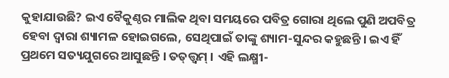କୁହାଯାଉଛି? ଇଏ ବୈକୁଣ୍ଠର ମାଲିକ ଥିବା ସମୟରେ ପବିତ୍ର ଗୋରା ଥିଲେ ପୁଣି ଅପବିତ୍ର ହେବା ଦ୍ୱାରା ଶ୍ୟାମଳ ହୋଇଗଲେ, ସେଥିପାଇଁ ତାଙ୍କୁ ଶ୍ୟାମ-ସୁନ୍ଦର କହୁଛନ୍ତି । ଇଏ ହିଁ ପ୍ରଥମେ ସତ୍ୟଯୁଗରେ ଆସୁଛନ୍ତି । ତତ୍‌ତ୍ତ୍ୱମ୍ । ଏହି ଲକ୍ଷ୍ମୀ-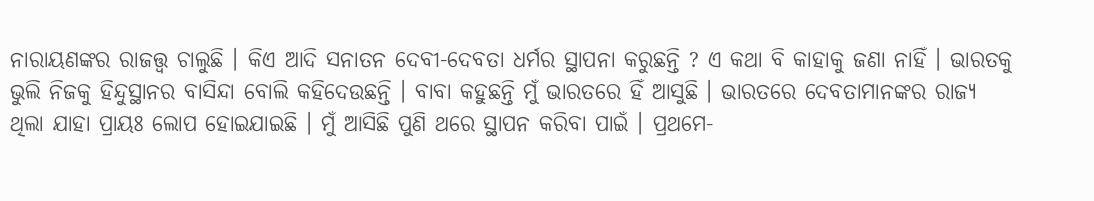ନାରାୟଣଙ୍କର ରାଜତ୍ତ୍ୱ ଚାଲୁଛି । କିଏ ଆଦି ସନାତନ ଦେବୀ-ଦେବତା ଧର୍ମର ସ୍ଥାପନା କରୁଛନ୍ତି ? ଏ କଥା ବି କାହାକୁ ଜଣା ନାହିଁ । ଭାରତକୁ ଭୁଲି ନିଜକୁ ହିନ୍ଦୁସ୍ଥାନର ବାସିନ୍ଦା ବୋଲି କହିଦେଉଛନ୍ତି । ବାବା କହୁଛନ୍ତି ମୁଁ ଭାରତରେ ହିଁ ଆସୁଛି । ଭାରତରେ ଦେବତାମାନଙ୍କର ରାଜ୍ୟ ଥିଲା ଯାହା ପ୍ରାୟଃ ଲୋପ ହୋଇଯାଇଛି । ମୁଁ ଆସିଛି ପୁଣି ଥରେ ସ୍ଥାପନ କରିବା ପାଇଁ । ପ୍ରଥମେ-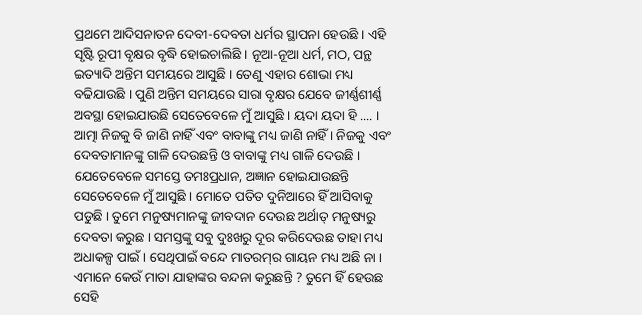ପ୍ରଥମେ ଆଦିସନାତନ ଦେବୀ-ଦେବତା ଧର୍ମର ସ୍ଥାପନା ହେଉଛି । ଏହି ସୃଷ୍ଟି ରୂପୀ ବୃକ୍ଷର ବୃଦ୍ଧି ହୋଇଚାଲିଛି । ନୂଆ-ନୂଆ ଧର୍ମ, ମଠ, ପନ୍ଥ ଇତ୍ୟାଦି ଅନ୍ତିମ ସମୟରେ ଆସୁଛି । ତେଣୁ ଏହାର ଶୋଭା ମଧ୍ୟ ବଢିଯାଉଛି । ପୁଣି ଅନ୍ତିମ ସମୟରେ ସାରା ବୃକ୍ଷର ଯେବେ ଜୀର୍ଣ୍ଣଶୀର୍ଣ୍ଣ ଅବସ୍ଥା ହୋଇଯାଉଛି ସେତେବେଳେ ମୁଁ ଆସୁଛି । ୟଦା ୟଦା ହି .... । ଆତ୍ମା ନିଜକୁ ବି ଜାଣି ନାହିଁ ଏବଂ ବାବାଙ୍କୁ ମଧ୍ୟ ଜାଣି ନାହିଁ । ନିଜକୁ ଏବଂ ଦେବତାମାନଙ୍କୁ ଗାଳି ଦେଉଛନ୍ତି ଓ ବାବାଙ୍କୁ ମଧ୍ୟ ଗାଳି ଦେଉଛି । ଯେତେବେଳେ ସମସ୍ତେ ତମଃପ୍ରଧାନ, ଅଜ୍ଞାନ ହୋଇଯାଉଛନ୍ତି ସେତେବେଳେ ମୁଁ ଆସୁଛି । ମୋତେ ପତିତ ଦୁନିଆରେ ହିଁ ଆସିବାକୁ ପଡୁଛି । ତୁମେ ମନୁଷ୍ୟମାନଙ୍କୁ ଜୀବଦାନ ଦେଉଛ ଅର୍ଥାତ୍ ମନୁଷ୍ୟରୁ ଦେବତା କରୁଛ । ସମସ୍ତଙ୍କୁ ସବୁ ଦୁଃଖରୁ ଦୂର କରିଦେଉଛ ତାହା ମଧ୍ୟ ଅଧାକଳ୍ପ ପାଇଁ । ସେଥିପାଇଁ ବନ୍ଦେ ମାତରମ୍‌ର ଗାୟନ ମଧ୍ୟ ଅଛି ନା । ଏମାନେ କେଉଁ ମାତା ଯାହାଙ୍କର ବନ୍ଦନା କରୁଛନ୍ତି ? ତୁମେ ହିଁ ହେଉଛ ସେହି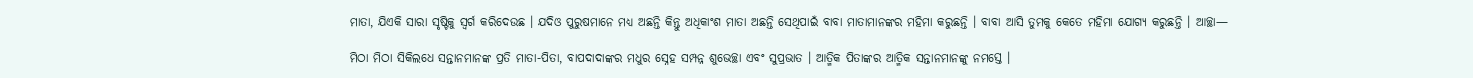ମାତା, ଯିଏକି ସାରା ସୃଷ୍ଟିକୁ ସ୍ୱର୍ଗ କରିଦେଉଛ । ଯଦିଓ ପୁରୁଷମାନେ ମଧ୍ୟ ଅଛନ୍ତି କିନ୍ତୁ ଅଧିକାଂଶ ମାତା ଅଛନ୍ତି ସେଥିପାଇଁ ବାବା ମାତାମାନଙ୍କର ମହିମା କରୁଛନ୍ତି । ବାବା ଆସି ତୁମକୁ କେତେ ମହିମା ଯୋଗ୍ୟ କରୁଛନ୍ତି । ଆଚ୍ଛା—

ମିଠା ମିଠା ସିକିଲଧେ ସନ୍ତାନମାନଙ୍କ ପ୍ରତି ମାତା-ପିତା, ବାପଦାଦାଙ୍କର ମଧୁର ସ୍ନେହ ସମ୍ପନ୍ନ ଶୁଭେଚ୍ଛା ଏବଂ ସୁପ୍ରଭାତ । ଆତ୍ମିକ ପିତାଙ୍କର ଆତ୍ମିକ ସନ୍ତାନମାନଙ୍କୁ ନମସ୍ତେ ।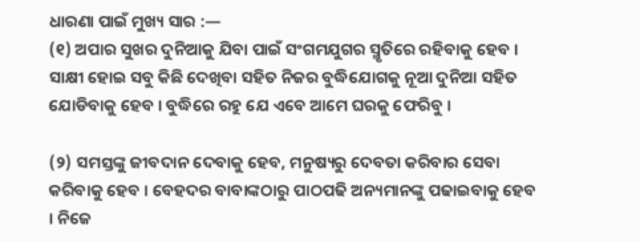ଧାରଣା ପାଇଁ ମୁଖ୍ୟ ସାର :—
(୧) ଅପାର ସୁଖର ଦୁନିଆକୁ ଯିବା ପାଇଁ ସଂଗମଯୁଗର ସ୍ମୃତିରେ ରହିବାକୁ ହେବ । ସାକ୍ଷୀ ହୋଇ ସବୁ କିଛି ଦେଖିବା ସହିତ ନିଜର ବୁଦ୍ଧିଯୋଗକୁ ନୂଆ ଦୁନିଆ ସହିତ ଯୋଡିବାକୁ ହେବ । ବୁଦ୍ଧିରେ ରହୁ ଯେ ଏବେ ଆମେ ଘରକୁ ଫେରିବୁ ।

(୨) ସମସ୍ତଙ୍କୁ ଜୀବଦାନ ଦେବାକୁ ହେବ, ମନୁଷ୍ୟରୁ ଦେବତା କରିବାର ସେବା କରିବାକୁ ହେବ । ବେହଦର ବାବାଙ୍କଠାରୁ ପାଠପଢି ଅନ୍ୟମାନଙ୍କୁ ପଢାଇବାକୁ ହେବ । ନିଜେ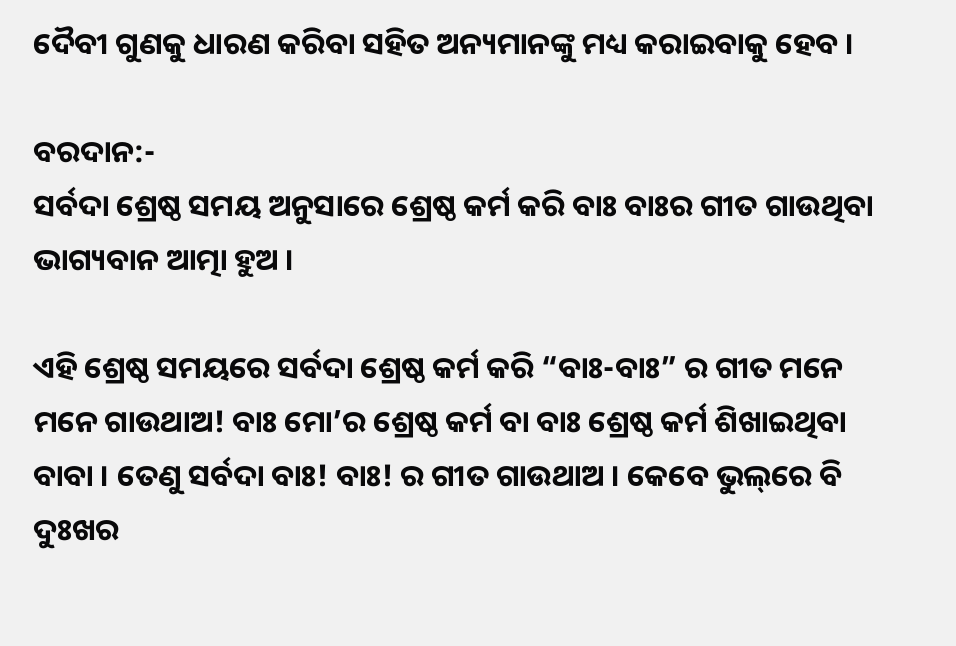ଦୈବୀ ଗୁଣକୁ ଧାରଣ କରିବା ସହିତ ଅନ୍ୟମାନଙ୍କୁ ମଧ୍ୟ କରାଇବାକୁ ହେବ ।

ବରଦାନ:-
ସର୍ବଦା ଶ୍ରେଷ୍ଠ ସମୟ ଅନୁସାରେ ଶ୍ରେଷ୍ଠ କର୍ମ କରି ବାଃ ବାଃର ଗୀତ ଗାଉଥିବା ଭାଗ୍ୟବାନ ଆତ୍ମା ହୁଅ ।

ଏହି ଶ୍ରେଷ୍ଠ ସମୟରେ ସର୍ବଦା ଶ୍ରେଷ୍ଠ କର୍ମ କରି “ବାଃ-ବାଃ” ର ଗୀତ ମନେ ମନେ ଗାଉଥାଅ! ବାଃ ମୋ’ର ଶ୍ରେଷ୍ଠ କର୍ମ ବା ବାଃ ଶ୍ରେଷ୍ଠ କର୍ମ ଶିଖାଇଥିବା ବାବା । ତେଣୁ ସର୍ବଦା ବାଃ! ବାଃ! ର ଗୀତ ଗାଉଥାଅ । କେବେ ଭୁଲ୍‌ରେ ବି ଦୁଃଖର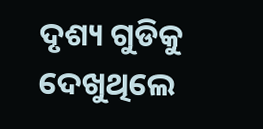ଦୃଶ୍ୟ ଗୁଡିକୁ ଦେଖୁଥିଲେ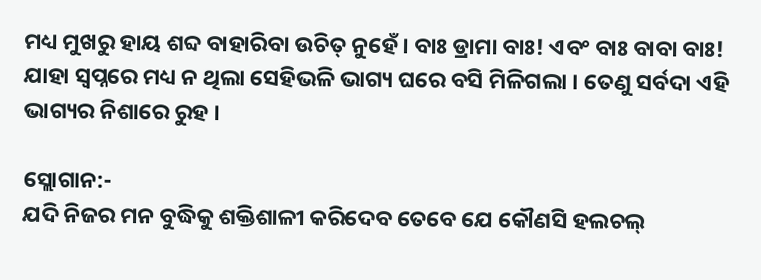ମଧ୍ୟ ମୁଖରୁ ହାୟ ଶବ୍ଦ ବାହାରିବା ଉଚିତ୍ ନୁହେଁ । ବାଃ ଡ୍ରାମା ବାଃ! ଏବଂ ବାଃ ବାବା ବାଃ! ଯାହା ସ୍ୱପ୍ନରେ ମଧ୍ୟ ନ ଥିଲା ସେହିଭଳି ଭାଗ୍ୟ ଘରେ ବସି ମିଳିଗଲା । ତେଣୁ ସର୍ବଦା ଏହି ଭାଗ୍ୟର ନିଶାରେ ରୁହ ।

ସ୍ଲୋଗାନ:-
ଯଦି ନିଜର ମନ ବୁଦ୍ଧିକୁ ଶକ୍ତିଶାଳୀ କରିଦେବ ତେବେ ଯେ କୌଣସି ହଲଚଲ୍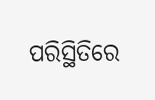ପରିସ୍ଥିତିରେ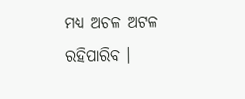ମଧ୍ୟ ଅଚଳ ଅଟଳ ରହିପାରିବ ।